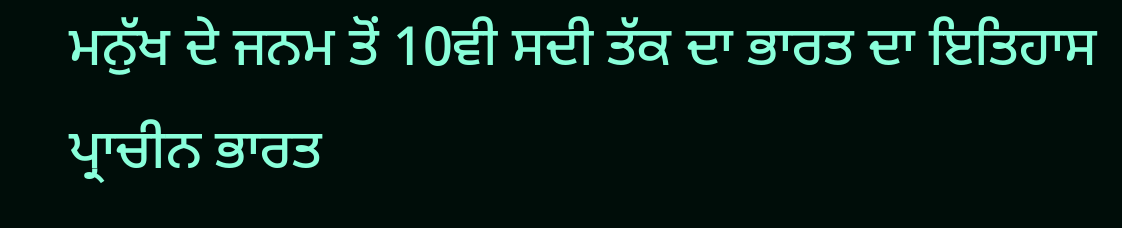ਮਨੁੱਖ ਦੇ ਜਨਮ ਤੋਂ 10ਵੀ ਸਦੀ ਤੱਕ ਦਾ ਭਾਰਤ ਦਾ ਇਤਿਹਾਸ ਪ੍ਰਾਚੀਨ ਭਾਰਤ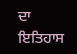ਦਾ ਇਤਿਹਾਸ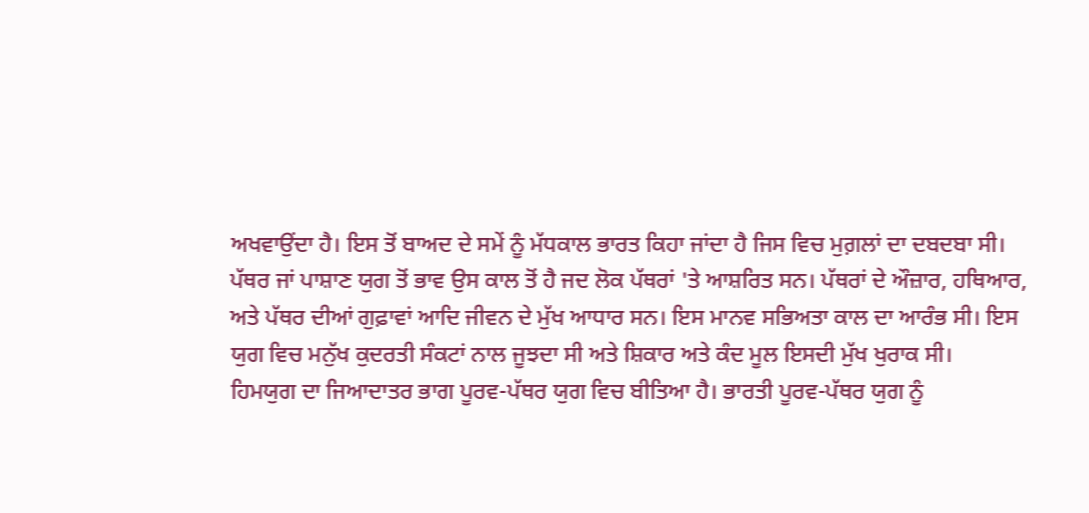ਅਖਵਾਉਂਦਾ ਹੈ। ਇਸ ਤੋਂ ਬਾਅਦ ਦੇ ਸਮੇਂ ਨੂੰ ਮੱਧਕਾਲ ਭਾਰਤ ਕਿਹਾ ਜਾਂਦਾ ਹੈ ਜਿਸ ਵਿਚ ਮੁਗ਼ਲਾਂ ਦਾ ਦਬਦਬਾ ਸੀ।
ਪੱਥਰ ਜਾਂ ਪਾਸ਼ਾਣ ਯੁਗ ਤੋਂ ਭਾਵ ਉਸ ਕਾਲ ਤੋਂ ਹੈ ਜਦ ਲੋਕ ਪੱਥਰਾਂ 'ਤੇ ਆਸ਼ਰਿਤ ਸਨ। ਪੱਥਰਾਂ ਦੇ ਔਜ਼ਾਰ, ਹਥਿਆਰ, ਅਤੇ ਪੱਥਰ ਦੀਆਂ ਗੁਫ਼ਾਵਾਂ ਆਦਿ ਜੀਵਨ ਦੇ ਮੁੱਖ ਆਧਾਰ ਸਨ। ਇਸ ਮਾਨਵ ਸਭਿਅਤਾ ਕਾਲ ਦਾ ਆਰੰਭ ਸੀ। ਇਸ ਯੁਗ ਵਿਚ ਮਨੁੱਖ ਕੁਦਰਤੀ ਸੰਕਟਾਂ ਨਾਲ ਜੂਝਦਾ ਸੀ ਅਤੇ ਸ਼ਿਕਾਰ ਅਤੇ ਕੰਦ ਮੂਲ ਇਸਦੀ ਮੁੱਖ ਖੁਰਾਕ ਸੀ।
ਹਿਮਯੁਗ ਦਾ ਜਿਆਦਾਤਰ ਭਾਗ ਪੂਰਵ-ਪੱਥਰ ਯੁਗ ਵਿਚ ਬੀਤਿਆ ਹੈ। ਭਾਰਤੀ ਪੂਰਵ-ਪੱਥਰ ਯੁਗ ਨੂੰ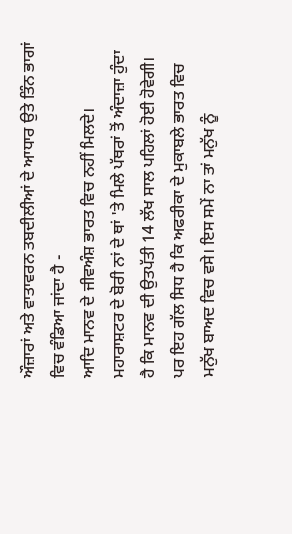ਔਜ਼ਾਰਾਂ ਅਤੇ ਵਾਤਾਵਰਨ ਤਬਦੀਲੀਆਂ ਦੇ ਆਧਾਰ ਉਤੇ ਤਿੰਨ ਭਾਗਾਂ ਵਿਚ ਵੰਡਿਆ ਜਾਂਦਾ ਹੈ -
ਆਦਿ ਮਾਨਵ ਦੇ ਜੀਵਅੰਸ਼ ਭਾਰਤ ਵਿਚ ਨਹੀਂ ਮਿਲਦੇ। ਮਹਾਰਾਸ਼ਟਰ ਦੇ ਬੋਰੀ ਨਾਂ ਦੇ ਥਾਂ 'ਤੇ ਮਿਲੇ ਪੱਥਰਾਂ ਤੋਂ ਅੰਦਾਜ਼ਾ ਹੁੰਦਾ ਹੈ ਕਿ ਮਾਨਵ ਦੀ ਉਤਪੱਤੀ 14 ਲੱਖ ਸਾਲ ਪਹਿਲਾਂ ਹੋਈ ਹੋਵੇਗੀ। ਪਰ ਇਹ ਗੱਲ ਸਿਧ ਹੈ ਕਿ ਅਫਰੀਕਾ ਦੇ ਮੁਕਾਬਲੇ ਭਾਰਤ ਵਿਚ ਮਨੁੱਖ ਬਾਅਦ ਵਿਚ ਵਸੇ। ਇਸ ਸਮੇਂ ਨਾ ਤਾਂ ਮਨੁੱਖ ਨੂੰ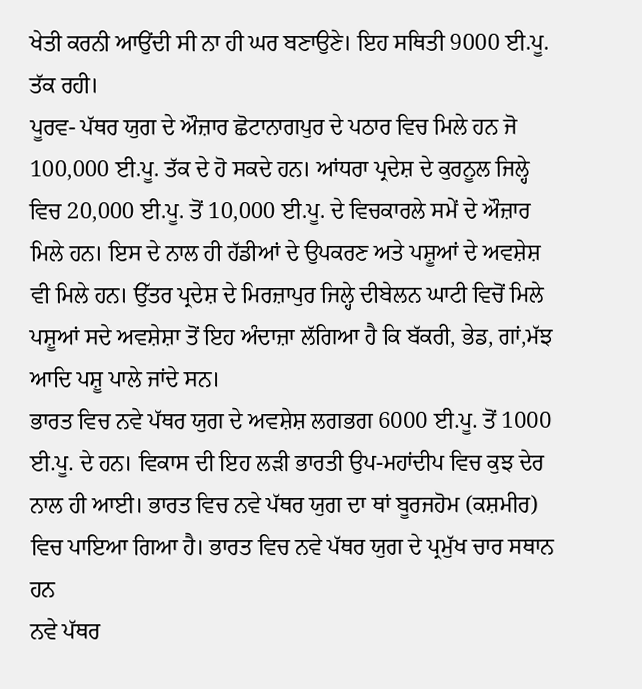ਖੇਤੀ ਕਰਨੀ ਆਉਂਦੀ ਸੀ ਨਾ ਹੀ ਘਰ ਬਣਾਉਣੇ। ਇਹ ਸਥਿਤੀ 9000 ਈ.ਪੂ. ਤੱਕ ਰਹੀ।
ਪੂਰਵ- ਪੱਥਰ ਯੁਗ ਦੇ ਔਜ਼ਾਰ ਛੋਟਾਨਾਗਪੁਰ ਦੇ ਪਠਾਰ ਵਿਚ ਮਿਲੇ ਹਨ ਜੋ 100,000 ਈ.ਪੂ. ਤੱਕ ਦੇ ਹੋ ਸਕਦੇ ਹਨ। ਆਂਧਰਾ ਪ੍ਰਦੇਸ਼ ਦੇ ਕੁਰਨੂਲ ਜਿਲ੍ਹੇ ਵਿਚ 20,000 ਈ.ਪੂ. ਤੋਂ 10,000 ਈ.ਪੂ. ਦੇ ਵਿਚਕਾਰਲੇ ਸਮੇਂ ਦੇ ਔਜ਼ਾਰ ਮਿਲੇ ਹਨ। ਇਸ ਦੇ ਨਾਲ ਹੀ ਹੱਡੀਆਂ ਦੇ ਉਪਕਰਣ ਅਤੇ ਪਸ਼ੂਆਂ ਦੇ ਅਵਸ਼ੇਸ਼ ਵੀ ਮਿਲੇ ਹਨ। ਉੱਤਰ ਪ੍ਰਦੇਸ਼ ਦੇ ਮਿਰਜ਼ਾਪੁਰ ਜਿਲ੍ਹੇ ਦੀਬੇਲਨ ਘਾਟੀ ਵਿਚੋਂ ਮਿਲੇ ਪਸ਼ੂਆਂ ਸਦੇ ਅਵਸ਼ੇਸ਼ਾ ਤੋਂ ਇਹ ਅੰਦਾਜ਼ਾ ਲੱਗਿਆ ਹੈ ਕਿ ਬੱਕਰੀ, ਭੇਡ, ਗਾਂ,ਮੱਝ ਆਦਿ ਪਸ਼ੂ ਪਾਲੇ ਜਾਂਦੇ ਸਨ।
ਭਾਰਤ ਵਿਚ ਨਵੇ ਪੱਥਰ ਯੁਗ ਦੇ ਅਵਸ਼ੇਸ਼ ਲਗਭਗ 6000 ਈ.ਪੂ. ਤੋਂ 1000 ਈ.ਪੂ. ਦੇ ਹਨ। ਵਿਕਾਸ ਦੀ ਇਹ ਲੜੀ ਭਾਰਤੀ ਉਪ-ਮਹਾਂਦੀਪ ਵਿਚ ਕੁਝ ਦੇਰ ਨਾਲ ਹੀ ਆਈ। ਭਾਰਤ ਵਿਚ ਨਵੇ ਪੱਥਰ ਯੁਗ ਦਾ ਥਾਂ ਬੂਰਜਹੋਮ (ਕਸ਼ਮੀਰ) ਵਿਚ ਪਾਇਆ ਗਿਆ ਹੈ। ਭਾਰਤ ਵਿਚ ਨਵੇ ਪੱਥਰ ਯੁਗ ਦੇ ਪ੍ਰਮੁੱਖ ਚਾਰ ਸਥਾਨ ਹਨ
ਨਵੇ ਪੱਥਰ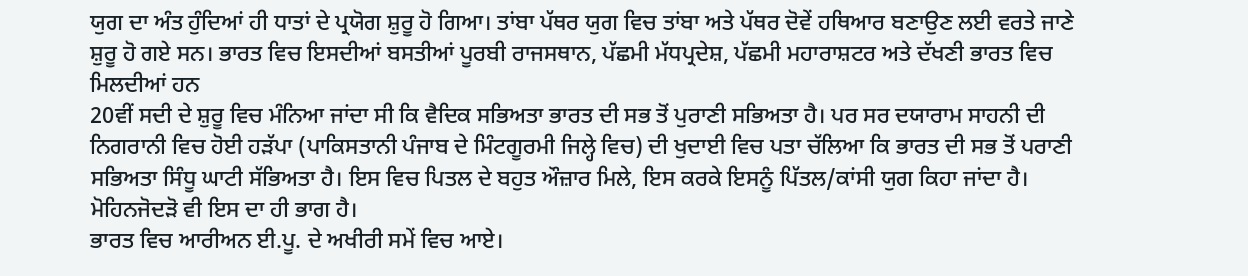ਯੁਗ ਦਾ ਅੰਤ ਹੁੰਦਿਆਂ ਹੀ ਧਾਤਾਂ ਦੇ ਪ੍ਰਯੋਗ ਸ਼ੁਰੂ ਹੋ ਗਿਆ। ਤਾਂਬਾ ਪੱਥਰ ਯੁਗ ਵਿਚ ਤਾਂਬਾ ਅਤੇ ਪੱਥਰ ਦੋਵੇਂ ਹਥਿਆਰ ਬਣਾਉਣ ਲਈ ਵਰਤੇ ਜਾਣੇ ਸ਼ੁਰੂ ਹੋ ਗਏ ਸਨ। ਭਾਰਤ ਵਿਚ ਇਸਦੀਆਂ ਬਸਤੀਆਂ ਪੂਰਬੀ ਰਾਜਸਥਾਨ, ਪੱਛਮੀ ਮੱਧਪ੍ਰਦੇਸ਼, ਪੱਛਮੀ ਮਹਾਰਾਸ਼ਟਰ ਅਤੇ ਦੱਖਣੀ ਭਾਰਤ ਵਿਚ ਮਿਲਦੀਆਂ ਹਨ
20ਵੀਂ ਸਦੀ ਦੇ ਸ਼ੁਰੂ ਵਿਚ ਮੰਨਿਆ ਜਾਂਦਾ ਸੀ ਕਿ ਵੈਦਿਕ ਸਭਿਅਤਾ ਭਾਰਤ ਦੀ ਸਭ ਤੋਂ ਪੁਰਾਣੀ ਸਭਿਅਤਾ ਹੈ। ਪਰ ਸਰ ਦਯਾਰਾਮ ਸਾਹਨੀ ਦੀ ਨਿਗਰਾਨੀ ਵਿਚ ਹੋਈ ਹੜੱਪਾ (ਪਾਕਿਸਤਾਨੀ ਪੰਜਾਬ ਦੇ ਮਿੰਟਗੂਰਮੀ ਜਿਲ੍ਹੇ ਵਿਚ) ਦੀ ਖੁਦਾਈ ਵਿਚ ਪਤਾ ਚੱਲਿਆ ਕਿ ਭਾਰਤ ਦੀ ਸਭ ਤੋਂ ਪਰਾਣੀ ਸਭਿਅਤਾ ਸਿੰਧੂ ਘਾਟੀ ਸੱਭਿਅਤਾ ਹੈ। ਇਸ ਵਿਚ ਪਿਤਲ ਦੇ ਬਹੁਤ ਔਜ਼ਾਰ ਮਿਲੇ, ਇਸ ਕਰਕੇ ਇਸਨੂੰ ਪਿੱਤਲ/ਕਾਂਸੀ ਯੁਗ ਕਿਹਾ ਜਾਂਦਾ ਹੈ। ਮੋਹਿਨਜੋਦੜੋ ਵੀ ਇਸ ਦਾ ਹੀ ਭਾਗ ਹੈ।
ਭਾਰਤ ਵਿਚ ਆਰੀਅਨ ਈ.ਪੂ. ਦੇ ਅਖੀਰੀ ਸਮੇਂ ਵਿਚ ਆਏ।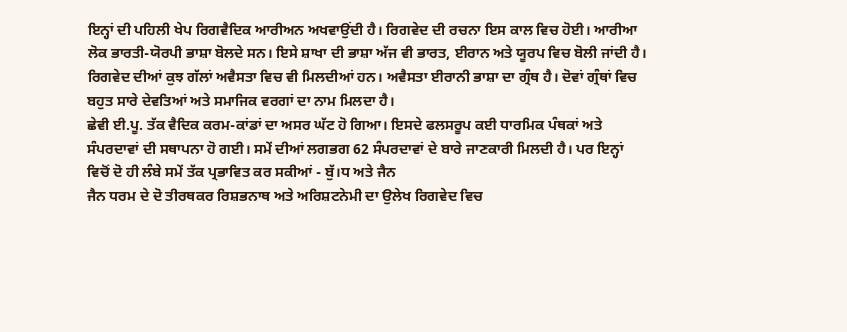ਇਨ੍ਹਾਂ ਦੀ ਪਹਿਲੀ ਖੇਪ ਰਿਗਵੈਦਿਕ ਆਰੀਅਨ ਅਖਵਾਉਂਦੀ ਹੈ। ਰਿਗਵੇਦ ਦੀ ਰਚਨਾ ਇਸ ਕਾਲ ਵਿਚ ਹੋਈ। ਆਰੀਆ ਲੋਕ ਭਾਰਤੀ-ਯੋਰਪੀ ਭਾਸ਼ਾ ਬੋਲਦੇ ਸਨ। ਇਸੇ ਸ਼ਾਖਾ ਦੀ ਭਾਸ਼ਾ ਅੱਜ ਵੀ ਭਾਰਤ, ਈਰਾਨ ਅਤੇ ਯੂਰਪ ਵਿਚ ਬੋਲੀ ਜਾਂਦੀ ਹੈ। ਰਿਗਵੇਦ ਦੀਆਂ ਕੁਝ ਗੱਲਾਂ ਅਵੈਸਤਾ ਵਿਚ ਵੀ ਮਿਲਦੀਆਂ ਹਨ। ਅਵੈਸਤਾ ਈਰਾਨੀ ਭਾਸ਼ਾ ਦਾ ਗ੍ਰੰਥ ਹੈ। ਦੋਵਾਂ ਗ੍ਰੰਥਾਂ ਵਿਚ ਬਹੁਤ ਸਾਰੇ ਦੇਵਤਿਆਂ ਅਤੇ ਸਮਾਜਿਕ ਵਰਗਾਂ ਦਾ ਨਾਮ ਮਿਲਦਾ ਹੈ।
ਛੇਵੀ ਈ.ਪੂ. ਤੱਕ ਵੈਦਿਕ ਕਰਮ-ਕਾਂਡਾਂ ਦਾ ਅਸਰ ਘੱਟ ਹੋ ਗਿਆ। ਇਸਦੇ ਫਲਸਰੂਪ ਕਈ ਧਾਰਮਿਕ ਪੰਥਕਾਂ ਅਤੇ ਸੰਪਰਦਾਵਾਂ ਦੀ ਸਥਾਪਨਾ ਹੋ ਗਈ। ਸਮੇਂ ਦੀਆਂ ਲਗਭਗ 62 ਸੰਪਰਦਾਵਾਂ ਦੇ ਬਾਰੇ ਜਾਣਕਾਰੀ ਮਿਲਦੀ ਹੈ। ਪਰ ਇਨ੍ਹਾਂ ਵਿਚੋਂ ਦੋ ਹੀ ਲੰਬੇ ਸਮੇਂ ਤੱਕ ਪ੍ਰਭਾਵਿਤ ਕਰ ਸਕੀਆਂ - ਬੁੱ।ਧ ਅਤੇ ਜੈਨ
ਜੈਨ ਧਰਮ ਦੇ ਦੋ ਤੀਰਥਕਰ ਰਿਸ਼ਭਨਾਥ ਅਤੇ ਅਰਿਸ਼ਟਨੇਮੀ ਦਾ ਉਲੇਖ ਰਿਗਵੇਦ ਵਿਚ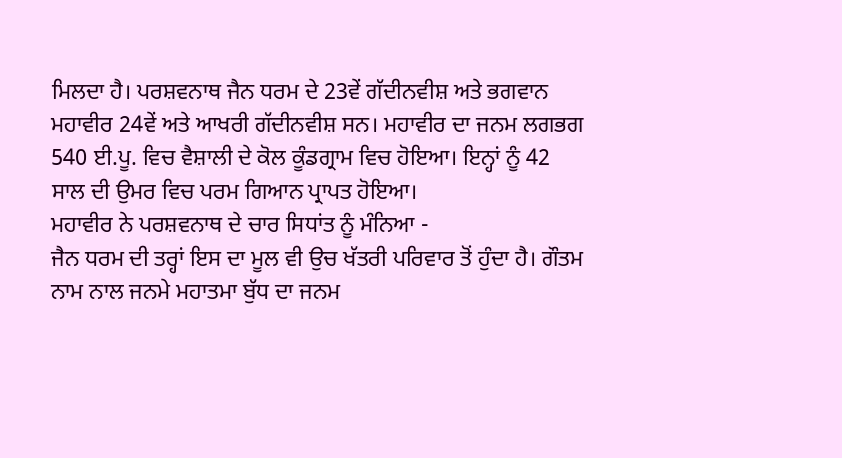ਮਿਲਦਾ ਹੈ। ਪਰਸ਼ਵਨਾਥ ਜੈਨ ਧਰਮ ਦੇ 23ਵੇਂ ਗੱਦੀਨਵੀਸ਼ ਅਤੇ ਭਗਵਾਨ ਮਹਾਵੀਰ 24ਵੇਂ ਅਤੇ ਆਖਰੀ ਗੱਦੀਨਵੀਸ਼ ਸਨ। ਮਹਾਵੀਰ ਦਾ ਜਨਮ ਲਗਭਗ 540 ਈ.ਪੂ. ਵਿਚ ਵੈਸ਼ਾਲੀ ਦੇ ਕੋਲ ਕੂੰਡਗ੍ਰਾਮ ਵਿਚ ਹੋਇਆ। ਇਨ੍ਹਾਂ ਨੂੰ 42 ਸਾਲ ਦੀ ਉਮਰ ਵਿਚ ਪਰਮ ਗਿਆਨ ਪ੍ਰਾਪਤ ਹੋਇਆ।
ਮਹਾਵੀਰ ਨੇ ਪਰਸ਼ਵਨਾਥ ਦੇ ਚਾਰ ਸਿਧਾਂਤ ਨੂੰ ਮੰਨਿਆ -
ਜੈਨ ਧਰਮ ਦੀ ਤਰ੍ਹਾਂ ਇਸ ਦਾ ਮੂਲ ਵੀ ਉਚ ਖੱਤਰੀ ਪਰਿਵਾਰ ਤੋਂ ਹੁੰਦਾ ਹੈ। ਗੌਤਮ ਨਾਮ ਨਾਲ ਜਨਮੇ ਮਹਾਤਮਾ ਬੁੱਧ ਦਾ ਜਨਮ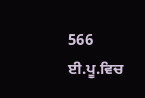566 ਈ.ਪੂ.ਵਿਚ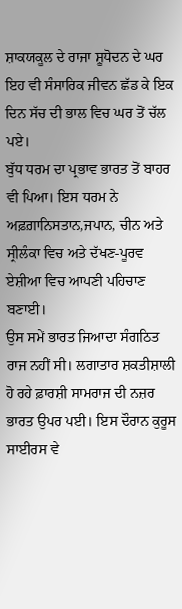ਸ਼ਾਕਯਕੂਲ ਦੇ ਰਾਜਾ ਸ਼ੂਧੋਦਨ ਦੇ ਘਰ ਇਹ ਵੀ ਸੰਸਾਰਿਕ ਜੀਵਨ ਛੱਡ ਕੇ ਇਕ ਦਿਨ ਸੱਚ ਦੀ ਭਾਲ ਵਿਚ ਘਰ ਤੋਂ ਚੱਲ ਪਏ।
ਬੁੱਧ ਧਰਮ ਦਾ ਪ੍ਰਭਾਵ ਭਾਰਤ ਤੋਂ ਬਾਹਰ ਵੀ ਪਿਆ। ਇਸ ਧਰਮ ਨੇ ਅਫ਼ਗ਼ਾਨਿਸਤਾਨ,ਜਪਾਨ, ਚੀਨ ਅਤੇ ਸ੍ਰੀਲੰਕਾ ਵਿਚ ਅਤੇ ਦੱਖਣ-ਪੂਰਵ ਏਸ਼ੀਆ ਵਿਚ ਆਪਣੀ ਪਹਿਚਾਣ ਬਣਾਈ।
ਉਸ ਸਮੇਂ ਭਾਰਤ ਜਿਆਦਾ ਸੰਗਠਿਤ ਰਾਜ ਨਹੀਂ ਸੀ। ਲਗਾਤਾਰ ਸ਼ਕਤੀਸ਼ਾਲੀ ਹੋ ਰਹੇ ਫ਼ਾਰਸ਼ੀ ਸਾਮਰਾਜ ਦੀ ਨਜ਼ਰ ਭਾਰਤ ਉਪਰ ਪਈ। ਇਸ ਦੌਰਾਨ ਕੁਰੂਸ ਸਾਈਰਸ ਵੇ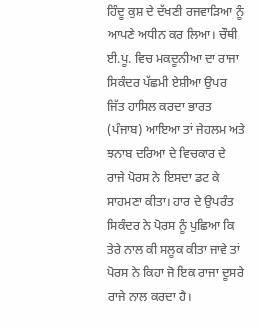ਹਿੰਦੂ ਕੁਸ਼ ਦੇ ਦੱਖਣੀ ਰਜਵਾੜਿਆ ਨੂੰ ਆਪਣੇ ਅਧੀਨ ਕਰ ਲਿਆ। ਚੌਥੀ ਈ.ਪੂ. ਵਿਚ ਮਕਦੂਨੀਆ ਦਾ ਰਾਜਾ ਸਿਕੰਦਰ ਪੱਛਮੀ ਏਸ਼ੀਆ ਉਪਰ ਜਿੱਤ ਹਾਸਿਲ ਕਰਦਾ ਭਾਰਤ (ਪੰਜਾਬ) ਆਇਆ ਤਾਂ ਜੇਹਲਮ ਅਤੇ ਝਨਾਬ ਦਰਿਆ ਦੇ ਵਿਚਕਾਰ ਦੇ ਰਾਜੇ ਪੋਰਸ ਨੇ ਇਸਦਾ ਡਟ ਕੇ ਸਾਹਮਣਾ ਕੀਤਾ। ਹਾਰ ਦੇ ਉਪਰੰਤ ਸਿਕੰਦਰ ਨੇ ਪੋਰਸ ਨੂੰ ਪੁਛਿਆ ਕਿ ਤੇਰੇ ਨਾਲ ਕੀ ਸਲੂਕ ਕੀਤਾ ਜਾਵੇ ਤਾਂ ਪੋਰਸ ਨੇ ਕਿਹਾ ਜੋ ਇਕ ਰਾਜਾ ਦੂਸਰੇ ਰਾਜੇ ਨਾਲ ਕਰਦਾ ਹੈ।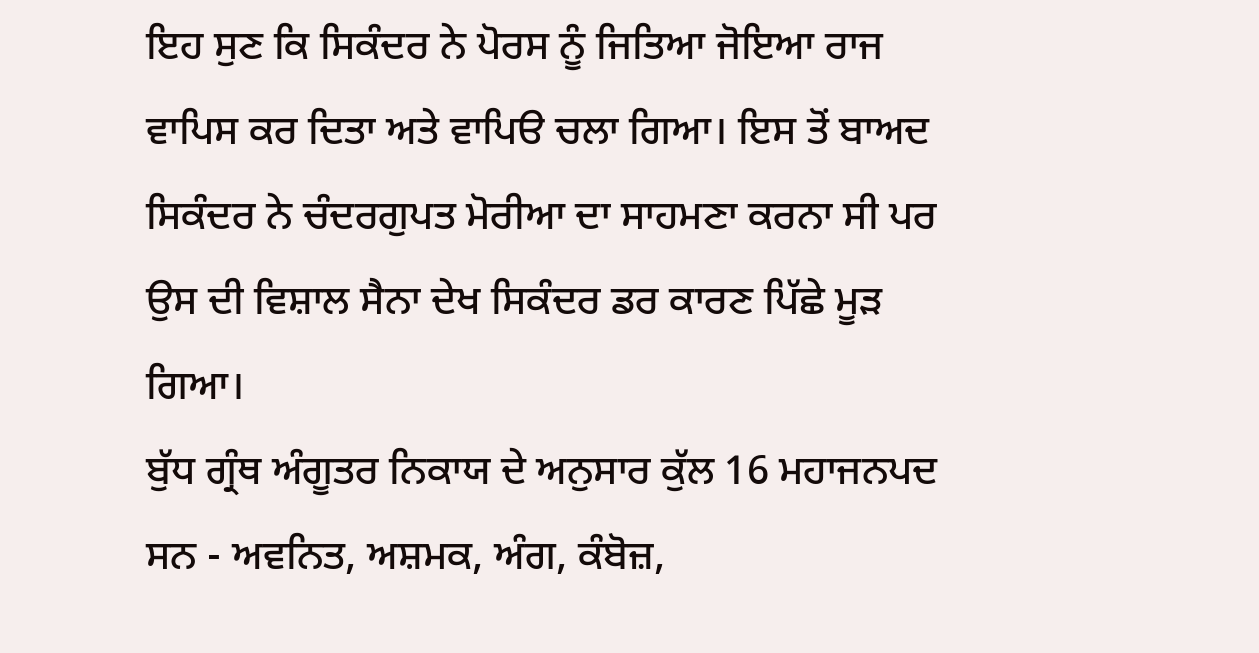ਇਹ ਸੁਣ ਕਿ ਸਿਕੰਦਰ ਨੇ ਪੋਰਸ ਨੂੰ ਜਿਤਿਆ ਜੋਇਆ ਰਾਜ ਵਾਪਿਸ ਕਰ ਦਿਤਾ ਅਤੇ ਵਾਪਿੳ ਚਲਾ ਗਿਆ। ਇਸ ਤੋਂ ਬਾਅਦ ਸਿਕੰਦਰ ਨੇ ਚੰਦਰਗੁਪਤ ਮੋਰੀਆ ਦਾ ਸਾਹਮਣਾ ਕਰਨਾ ਸੀ ਪਰ ਉਸ ਦੀ ਵਿਸ਼ਾਲ ਸੈਨਾ ਦੇਖ ਸਿਕੰਦਰ ਡਰ ਕਾਰਣ ਪਿੱਛੇ ਮੂੜ ਗਿਆ।
ਬੁੱਧ ਗ੍ਰੰਥ ਅੰਗੂਤਰ ਨਿਕਾਯ ਦੇ ਅਨੁਸਾਰ ਕੁੱਲ 16 ਮਹਾਜਨਪਦ ਸਨ - ਅਵਨਿਤ, ਅਸ਼ਮਕ, ਅੰਗ, ਕੰਬੋਜ਼,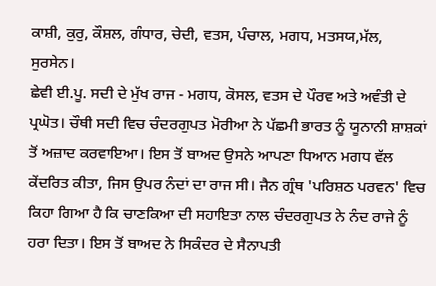ਕਾਸ਼ੀ, ਕੁਰੁ, ਕੌਸ਼ਲ, ਗੰਧਾਰ, ਚੇਦੀ, ਵਤਸ, ਪੰਚਾਲ, ਮਗਧ, ਮਤਸਯ,ਮੱਲ, ਸੁਰਸੇਨ।
ਛੇਵੀ ਈ.ਪੂ. ਸਦੀ ਦੇ ਮੁੱਖ ਰਾਜ - ਮਗਧ, ਕੋਸਲ, ਵਤਸ ਦੇ ਪੌਰਵ ਅਤੇ ਅਵੰਤੀ ਦੇ ਪ੍ਰਘੋਤ। ਚੌਥੀ ਸਦੀ ਵਿਚ ਚੰਦਰਗੁਪਤ ਮੋਰੀਆ ਨੇ ਪੱਛਮੀ ਭਾਰਤ ਨੂੰ ਯੂਨਾਨੀ ਸ਼ਾਸ਼ਕਾਂ ਤੋਂ ਅਜ਼ਾਦ ਕਰਵਾਇਆ। ਇਸ ਤੋਂ ਬਾਅਦ ਉਸਨੇ ਆਪਣਾ ਧਿਆਨ ਮਗਧ ਵੱਲ ਕੇਂਦਰਿਤ ਕੀਤਾ, ਜਿਸ ਉਪਰ ਨੰਦਾਂ ਦਾ ਰਾਜ ਸੀ। ਜੈਨ ਗ੍ਰੰਥ 'ਪਰਿਸ਼ਠ ਪਰਵਨ' ਵਿਚ ਕਿਹਾ ਗਿਆ ਹੈ ਕਿ ਚਾਣਕਿਆ ਦੀ ਸਹਾਇਤਾ ਨਾਲ ਚੰਦਰਗੁਪਤ ਨੇ ਨੰਦ ਰਾਜੇ ਨੂੰ ਹਰਾ ਦਿਤਾ। ਇਸ ਤੋਂ ਬਾਅਦ ਨੇ ਸਿਕੰਦਰ ਦੇ ਸੈਨਾਪਤੀ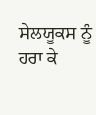ਸੇਲਯੂਕਸ ਨੂੰ ਹਰਾ ਕੇ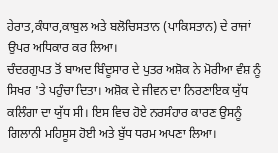ਹੇਰਾਤ,ਕੰਧਾਰ,ਕਾਬੁਲ ਅਤੇ ਬਲੋਚਿਸਤਾਨ (ਪਾਕਿਸਤਾਨ) ਦੇ ਰਾਜਾਂ ਉਪਰ ਅਧਿਕਾਰ ਕਰ ਲਿਆ।
ਚੰਦਰਗੁਪਤ ਤੋਂ ਬਾਅਦ ਬਿੰਦੂਸਾਰ ਦੇ ਪੁਤਰ ਅਸ਼ੋਕ ਨੇ ਮੋਰੀਆ ਵੰਸ਼ ਨੂੰ ਸਿਖਰ 'ਤੇ ਪਹੁੰਚਾ ਦਿਤਾ। ਅਸ਼ੋਕ ਦੇ ਜੀਵਨ ਦਾ ਨਿਰਣਾਇਕ ਯੁੱਧ ਕਲਿੰਗਾ ਦਾ ਯੁੱਧ ਸੀ। ਇਸ ਵਿਚ ਹੋਏ ਨਰਸੰਹਾਰ ਕਾਰਣ ਉਸਨੂੰ ਗਿਲਾਨੀ ਮਹਿਸੂਸ ਹੋਈ ਅਤੇ ਬੁੱਧ ਧਰਮ ਅਪਣਾ ਲਿਆ।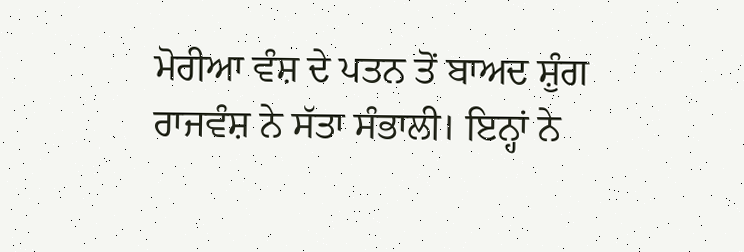ਮੋਰੀਆ ਵੰਸ਼ ਦੇ ਪਤਨ ਤੋਂ ਬਾਅਦ ਸ਼ੁੰਗ ਰਾਜਵੰਸ਼ ਨੇ ਸੱਤਾ ਸੰਭਾਲੀ। ਇਨ੍ਹਾਂ ਨੇ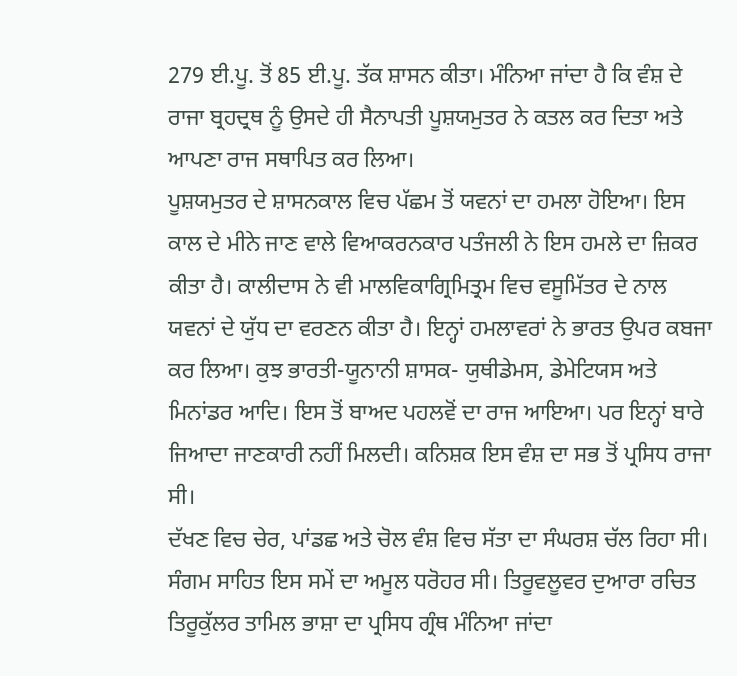279 ਈ.ਪੂ. ਤੋਂ 85 ਈ.ਪੂ. ਤੱਕ ਸ਼ਾਸਨ ਕੀਤਾ। ਮੰਨਿਆ ਜਾਂਦਾ ਹੈ ਕਿ ਵੰਸ਼ ਦੇ ਰਾਜਾ ਬ੍ਰਹਦ੍ਰਥ ਨੂੰ ਉਸਦੇ ਹੀ ਸੈਨਾਪਤੀ ਪੂਸ਼ਯਮੁਤਰ ਨੇ ਕਤਲ ਕਰ ਦਿਤਾ ਅਤੇ ਆਪਣਾ ਰਾਜ ਸਥਾਪਿਤ ਕਰ ਲਿਆ।
ਪੂਸ਼ਯਮੁਤਰ ਦੇ ਸ਼ਾਸਨਕਾਲ ਵਿਚ ਪੱਛਮ ਤੋਂ ਯਵਨਾਂ ਦਾ ਹਮਲਾ ਹੋਇਆ। ਇਸ ਕਾਲ ਦੇ ਮੀਨੇ ਜਾਣ ਵਾਲੇ ਵਿਆਕਰਨਕਾਰ ਪਤੰਜਲੀ ਨੇ ਇਸ ਹਮਲੇ ਦਾ ਜ਼ਿਕਰ ਕੀਤਾ ਹੈ। ਕਾਲੀਦਾਸ ਨੇ ਵੀ ਮਾਲਵਿਕਾਗ੍ਰਿਮਿਤ੍ਰਮ ਵਿਚ ਵਸੂਮਿੱਤਰ ਦੇ ਨਾਲ ਯਵਨਾਂ ਦੇ ਯੁੱਧ ਦਾ ਵਰਣਨ ਕੀਤਾ ਹੈ। ਇਨ੍ਹਾਂ ਹਮਲਾਵਰਾਂ ਨੇ ਭਾਰਤ ਉਪਰ ਕਬਜਾ ਕਰ ਲਿਆ। ਕੁਝ ਭਾਰਤੀ-ਯੂਨਾਨੀ ਸ਼ਾਸਕ- ਯੁਥੀਡੇਮਸ, ਡੇਮੇਟਿਯਸ ਅਤੇ ਮਿਨਾਂਡਰ ਆਦਿ। ਇਸ ਤੋਂ ਬਾਅਦ ਪਹਲਵੋਂ ਦਾ ਰਾਜ ਆਇਆ। ਪਰ ਇਨ੍ਹਾਂ ਬਾਰੇ ਜਿਆਦਾ ਜਾਣਕਾਰੀ ਨਹੀਂ ਮਿਲਦੀ। ਕਨਿਸ਼ਕ ਇਸ ਵੰਸ਼ ਦਾ ਸਭ ਤੋਂ ਪ੍ਰਸਿਧ ਰਾਜਾ ਸੀ।
ਦੱਖਣ ਵਿਚ ਚੇਰ, ਪਾਂਡਛ ਅਤੇ ਚੋਲ ਵੰਸ਼ ਵਿਚ ਸੱਤਾ ਦਾ ਸੰਘਰਸ਼ ਚੱਲ ਰਿਹਾ ਸੀ। ਸੰਗਮ ਸਾਹਿਤ ਇਸ ਸਮੇਂ ਦਾ ਅਮੂਲ ਧਰੋਹਰ ਸੀ। ਤਿਰੂਵਲੂਵਰ ਦੁਆਰਾ ਰਚਿਤ ਤਿਰੂਕੁੱਲਰ ਤਾਮਿਲ ਭਾਸ਼ਾ ਦਾ ਪ੍ਰਸਿਧ ਗ੍ਰੰਥ ਮੰਨਿਆ ਜਾਂਦਾ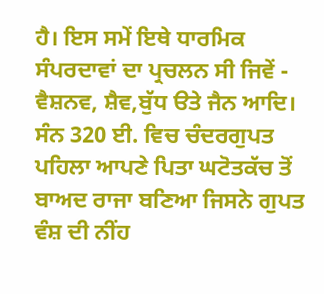ਹੈ। ਇਸ ਸਮੇਂ ਇਥੇ ਧਾਰਮਿਕ ਸੰਪਰਦਾਵਾਂ ਦਾ ਪ੍ਰਚਲਨ ਸੀ ਜਿਵੇਂ - ਵੈਸ਼ਨਵ, ਸ਼ੈਵ,ਬੁੱਧ ੳਤੇ ਜੈਨ ਆਦਿ।
ਸੰਨ 320 ਈ. ਵਿਚ ਚੰਦਰਗੁਪਤ ਪਹਿਲਾ ਆਪਣੇ ਪਿਤਾ ਘਟੋਤਕੱਚ ਤੋਂ ਬਾਅਦ ਰਾਜਾ ਬਣਿਆ ਜਿਸਨੇ ਗੁਪਤ ਵੰਸ਼ ਦੀ ਨੀਂਹ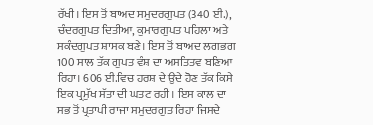ਰੱਖੀ। ਇਸ ਤੋਂ ਬਾਅਦ ਸਮੁਦਰਗੁਪਤ (340 ਈ.), ਚੰਦਰਗੁਪਤ ਦਿਤੀਆ, ਕੁਮਾਰਗੁਪਤ ਪਹਿਲਾ ਅਤੇ ਸਕੰਦਗੁਪਤ ਸ਼ਾਸਕ ਬਣੇ। ਇਸ ਤੋਂ ਬਾਅਦ ਲਗਭਗ 100 ਸਾਲ ਤੱਕ ਗੁਪਤ ਵੰਸ਼ ਦਾ ਅਸਤਿਤਵ ਬਣਿਆ ਰਿਹਾ। 606 ਈ.ਵਿਚ ਹਰਸ਼ ਦੇ ਉਦੇ ਹੋਣ ਤੱਕ ਕਿਸੇ ਇਕ ਪ੍ਰਮੁੱਖ ਸੱਤਾ ਦੀ ਘਤਟ ਰਹੀ। ਇਸ ਕਾਲ ਦਾ ਸਭ ਤੋਂ ਪ੍ਰਤਾਪੀ ਰਾਜਾ ਸਮੁਦਰਗੁਤ ਰਿਹਾ ਜਿਸਦੇ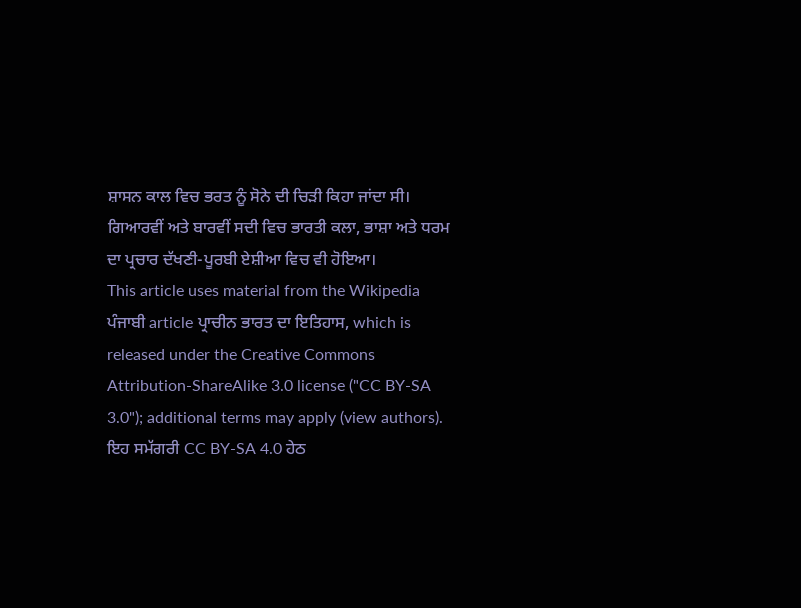ਸ਼ਾਸਨ ਕਾਲ ਵਿਚ ਭਰਤ ਨੂੰ ਸੋਨੇ ਦੀ ਚਿੜੀ ਕਿਹਾ ਜਾਂਦਾ ਸੀ।
ਗਿਆਰਵੀਂ ਅਤੇ ਬਾਰਵੀਂ ਸਦੀ ਵਿਚ ਭਾਰਤੀ ਕਲਾ, ਭਾਸ਼ਾ ਅਤੇ ਧਰਮ ਦਾ ਪ੍ਰਚਾਰ ਦੱਖਣੀ-ਪੂਰਬੀ ਏਸ਼ੀਆ ਵਿਚ ਵੀ ਹੋਇਆ।
This article uses material from the Wikipedia ਪੰਜਾਬੀ article ਪ੍ਰਾਚੀਨ ਭਾਰਤ ਦਾ ਇਤਿਹਾਸ, which is released under the Creative Commons Attribution-ShareAlike 3.0 license ("CC BY-SA 3.0"); additional terms may apply (view authors). ਇਹ ਸਮੱਗਰੀ CC BY-SA 4.0 ਹੇਠ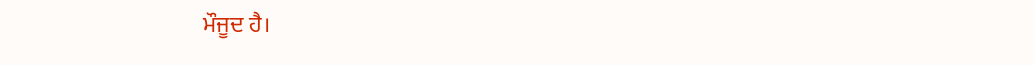ਮੌਜੂਦ ਹੈ।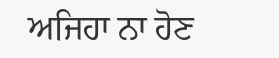ਅਜਿਹਾ ਨਾ ਹੋਣ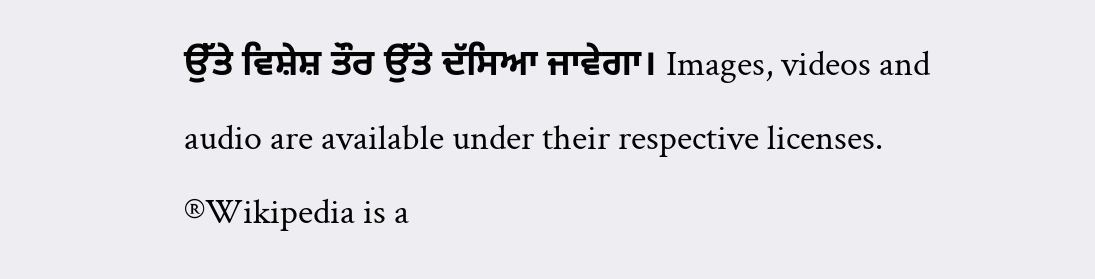ਉੱਤੇ ਵਿਸ਼ੇਸ਼ ਤੌਰ ਉੱਤੇ ਦੱਸਿਆ ਜਾਵੇਗਾ। Images, videos and audio are available under their respective licenses.
®Wikipedia is a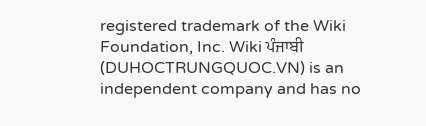registered trademark of the Wiki Foundation, Inc. Wiki ਪੰਜਾਬੀ (DUHOCTRUNGQUOC.VN) is an independent company and has no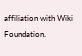affiliation with Wiki Foundation.